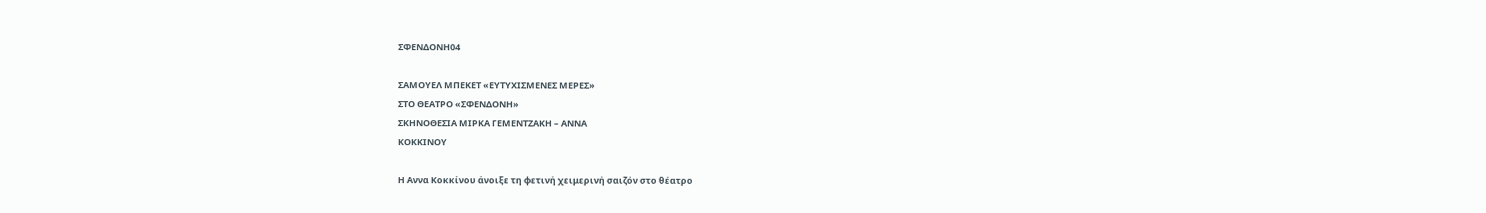ΣΦΕΝΔΟΝΗ04

ΣΑΜΟΥΕΛ ΜΠΕΚΕΤ «ΕΥΤΥΧΙΣΜΕΝΕΣ ΜΕΡΕΣ»
ΣΤΟ ΘΕΑΤΡΟ «ΣΦΕΝΔΟΝΗ»
ΣΚΗΝΟΘΕΣΙΑ ΜΙΡΚΑ ΓΕΜΕΝΤΖΑΚΗ – ΑΝΝΑ
ΚΟΚΚΙΝΟΥ

Η Αννα Κοκκίνου άνοιξε τη φετινή χειμερινή σαιζόν στο θέατρο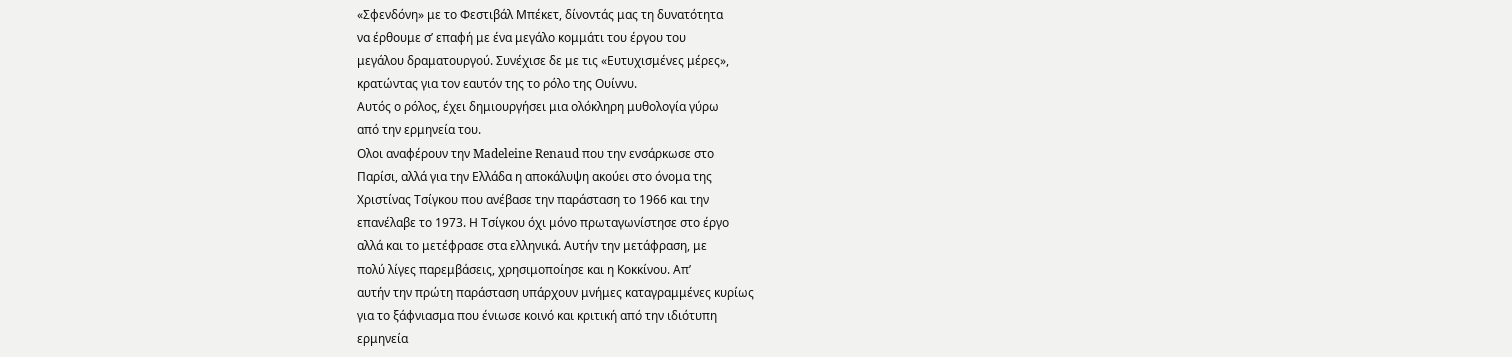«Σφενδόνη» με το Φεστιβάλ Μπέκετ, δίνοντάς μας τη δυνατότητα
να έρθουμε σ’ επαφή με ένα μεγάλο κομμάτι του έργου του
μεγάλου δραματουργού. Συνέχισε δε με τις «Ευτυχισμένες μέρες»,
κρατώντας για τον εαυτόν της το ρόλο της Ουίννυ.
Αυτός ο ρόλος, έχει δημιουργήσει μια ολόκληρη μυθολογία γύρω
από την ερμηνεία του.
Ολοι αναφέρουν την Madeleine Renaud που την ενσάρκωσε στο
Παρίσι, αλλά για την Ελλάδα η αποκάλυψη ακούει στο όνομα της
Χριστίνας Τσίγκου που ανέβασε την παράσταση το 1966 και την
επανέλαβε το 1973. Η Τσίγκου όχι μόνο πρωταγωνίστησε στο έργο
αλλά και το μετέφρασε στα ελληνικά. Αυτήν την μετάφραση, με
πολύ λίγες παρεμβάσεις, χρησιμοποίησε και η Κοκκίνου. Απ’
αυτήν την πρώτη παράσταση υπάρχουν μνήμες καταγραμμένες κυρίως
για το ξάφνιασμα που ένιωσε κοινό και κριτική από την ιδιότυπη
ερμηνεία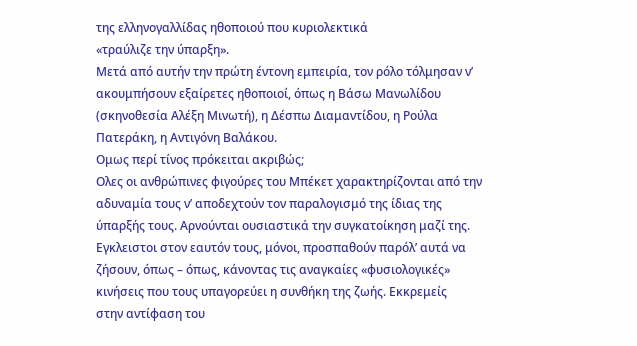της ελληνογαλλίδας ηθοποιού που κυριολεκτικά
«τραύλιζε την ύπαρξη».
Μετά από αυτήν την πρώτη έντονη εμπειρία, τον ρόλο τόλμησαν ν’
ακουμπήσουν εξαίρετες ηθοποιοί, όπως η Βάσω Μανωλίδου
(σκηνοθεσία Αλέξη Μινωτή), η Δέσπω Διαμαντίδου, η Ρούλα
Πατεράκη, η Αντιγόνη Βαλάκου.
Ομως περί τίνος πρόκειται ακριβώς;
Ολες οι ανθρώπινες φιγούρες του Μπέκετ χαρακτηρίζονται από την
αδυναμία τους ν’ αποδεχτούν τον παραλογισμό της ίδιας της
ύπαρξής τους. Αρνούνται ουσιαστικά την συγκατοίκηση μαζί της.
Εγκλειστοι στον εαυτόν τους, μόνοι, προσπαθούν παρόλ’ αυτά να
ζήσουν, όπως – όπως, κάνοντας τις αναγκαίες «φυσιολογικές»
κινήσεις που τους υπαγορεύει η συνθήκη της ζωής. Εκκρεμείς
στην αντίφαση του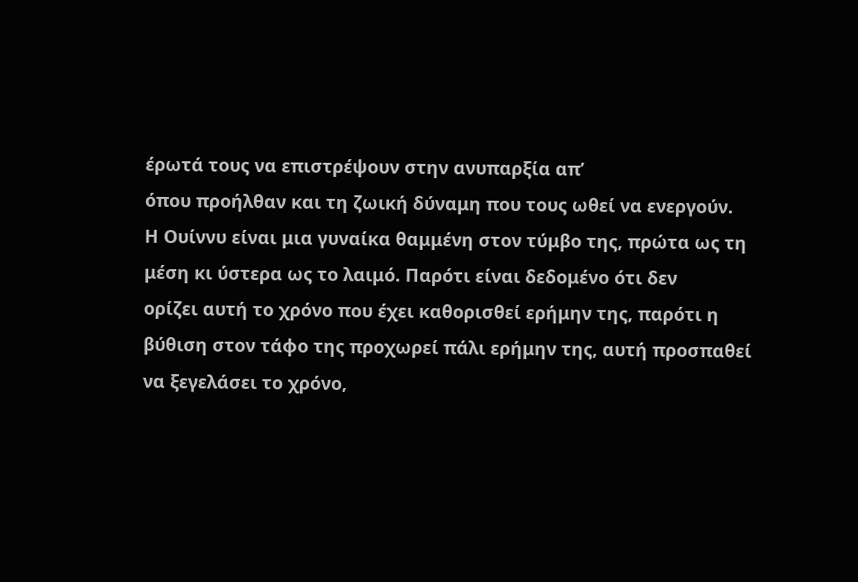έρωτά τους να επιστρέψουν στην ανυπαρξία απ’
όπου προήλθαν και τη ζωική δύναμη που τους ωθεί να ενεργούν.
Η Ουίννυ είναι μια γυναίκα θαμμένη στον τύμβο της, πρώτα ως τη
μέση κι ύστερα ως το λαιμό. Παρότι είναι δεδομένο ότι δεν
ορίζει αυτή το χρόνο που έχει καθορισθεί ερήμην της, παρότι η
βύθιση στον τάφο της προχωρεί πάλι ερήμην της, αυτή προσπαθεί
να ξεγελάσει το χρόνο,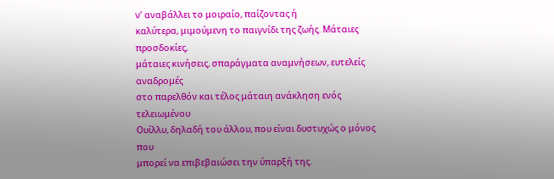ν’ αναβάλλει το μοιραίο, παίζοντας ή
καλύτερα, μιμούμενη το παιγνίδι της ζωής. Μάταιες προσδοκίες,
μάταιες κινήσεις, σπαράγματα αναμνήσεων, ευτελείς αναδρομές
στο παρελθόν και τέλος μάταιη ανάκληση ενός τελειωμένου
Ουίλλυ, δηλαδή του άλλου, που είναι δυστυχώς ο μόνος που
μπορεί να επιβεβαιώσει την ύπαρξή της.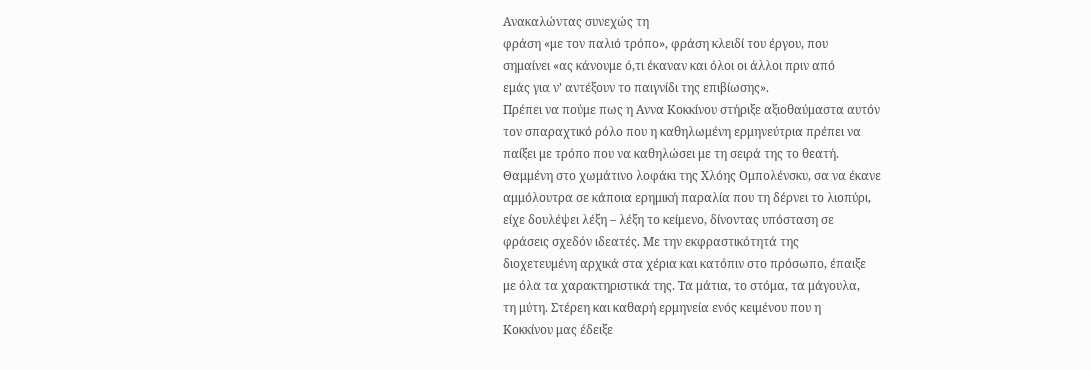Ανακαλώντας συνεχώς τη
φράση «με τον παλιό τρόπο», φράση κλειδί του έργου, που
σημαίνει «ας κάνουμε ό,τι έκαναν και όλοι οι άλλοι πριν από
εμάς για ν’ αντέξουν το παιγνίδι της επιβίωσης».
Πρέπει να πούμε πως η Αννα Κοκκίνου στήριξε αξιοθαύμαστα αυτόν
τον σπαραχτικό ρόλο που η καθηλωμένη ερμηνεύτρια πρέπει να
παίξει με τρόπο που να καθηλώσει με τη σειρά της το θεατή.
Θαμμένη στο χωμάτινο λοφάκι της Χλόης Ομπολένσκυ, σα να έκανε
αμμόλουτρα σε κάποια ερημική παραλία που τη δέρνει το λιοπύρι,
είχε δουλέψει λέξη – λέξη το κείμενο, δίνοντας υπόσταση σε
φράσεις σχεδόν ιδεατές. Με την εκφραστικότητά της
διοχετευμένη αρχικά στα χέρια και κατόπιν στο πρόσωπο, έπαιξε
με όλα τα χαρακτηριστικά της. Τα μάτια, το στόμα, τα μάγουλα,
τη μύτη. Στέρεη και καθαρή ερμηνεία ενός κειμένου που η
Κοκκίνου μας έδειξε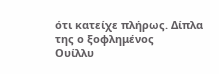ότι κατείχε πλήρως. Δίπλα της ο ξοφλημένος
Ουίλλυ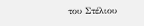του Στέλιου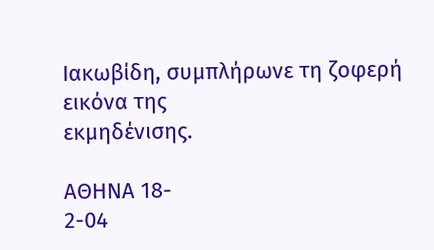Ιακωβίδη, συμπλήρωνε τη ζοφερή εικόνα της
εκμηδένισης.

ΑΘΗΝΑ 18-
2-04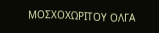ΜΟΣΧΟΧΩΡΙΤΟΥ ΟΛΓΑ